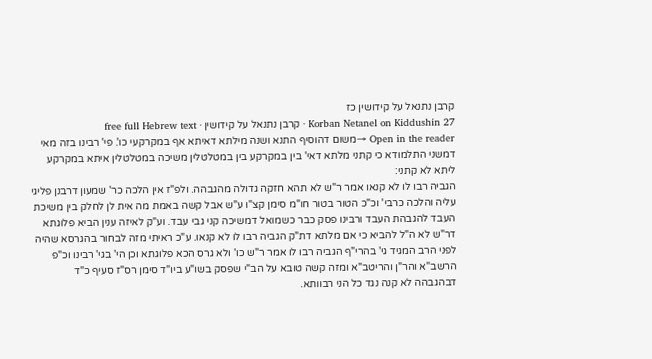קרבן נתנאל על קידושין כז
Korban Netanel on Kiddushin 27 · קרבן נתנאל על קידושין · free full Hebrew text
Open in the reader →משום דהוסיף התנא ושנה מילתא דאיתא אף במקרקעי כו'. פי' רבינו בזה מאי דמשני התלמודא כי קתני מלתא דאי' בין במקרקע בין במטלטלין משיכה במטלטלין איתא במקרקע ליתא לא קתני:
הגביה רבו לו לא קנאו אמר ר"ש לא תהא חזקה גדולה מהגבהה. ולפ"ז אין הלכה כר' שמעון דרבנן פליגי עליה והלכה כרבי' וכ"כ הטור בטור חו"מ סימן קצ"ו ע"ש אבל קשה באמת מה אית לן לחלק בין משיכת העבד להגבהת העבד ורבינו פסק כבר כשמואל דמשיכה קני גבי עבד. וע"ק לאיזה ענין הביא פלוגתא דר"ש לא ה"ל להביא כי אם מלתא דת"ק הגביה רבו לו לא קנאו. ע"כ ראיתי מזה לבחור בהגרסא שהיה לפני הרב המגיד גי' בהרי"ף הגביה רבו לו אמר ר"ש כו' ולא גרס הכא פלוגתא וכן הי' בגי' רבינו וכ"פ הרשב"א והר"ן והריטב"א ומזה קשה טובא על הב"י שפסק בשו"ע ביו"ד סימן רס"ז סעיף כ"ד דבהגבהה לא קנה נגד כל הני רבוותא.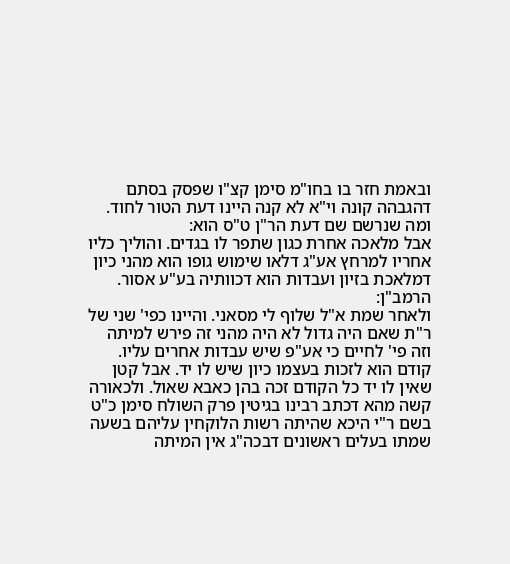ובאמת חזר בו בחו"מ סימן קצ"ו שפסק בסתם דהגבהה קונה וי"א לא קנה היינו דעת הטור לחוד. ומה שנרשם שם דעת הר"ן ט"ס הוא:
אבל מלאכה אחרת כגון שתפר לו בגדים. והוליך כליו אחריו למרחץ אע"ג דלאו שימוש גופו הוא מהני כיון דמלאכת בזיון ועבדות הוא דכוותיה בע"ע אסור. הרמב"ן:
ולאחר שמת א"ל שלוף לי מסאני. והיינו כפי' שני של ר"ת שאם היה גדול לא היה מהני זה פירש למיתה וזה פי' לחיים כי אע"פ שיש עבדות אחרים עליו. קודם הוא לזכות בעצמו כיון שיש לו יד. אבל קטן שאין לו יד כל הקודם זכה בהן כאבא שאול. ולכאורה קשה מהא דכתב רבינו בגיטין פרק השולח סימן כ"ט בשם ר"י היכא שהיתה רשות הלוקחין עליהם בשעה שמתו בעלים ראשונים דבכה"ג אין המיתה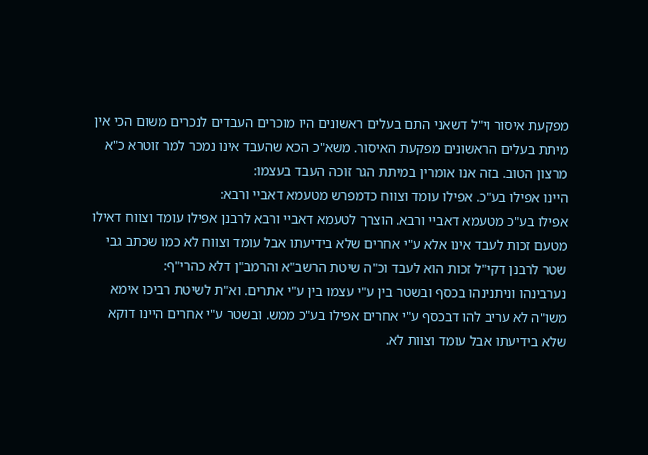מפקעת איסור וי"ל דשאני התם בעלים ראשונים היו מוכרים העבדים לנכרים משום הכי אין מיתת בעלים הראשונים מפקעת האיסור. משא"כ הכא שהעבד אינו נמכר למר זוטרא כ"א מרצון הטוב. בזה אנו אומרין במיתת הגר זוכה העבד בעצמו:
היינו אפילו בע"כ. אפילו עומד וצווח כדמפרש מטעמא דאביי ורבא:
אפילו בע"כ מטעמא דאביי ורבא. הוצרך לטעמא דאביי ורבא לרבנן אפילו עומד וצווח דאילו מטעם זכות לעבד אינו אלא ע"י אחרים שלא בידיעתו אבל עומד וצווח לא כמו שכתב גבי שטר לרבנן דקי"ל זכות הוא לעבד וכ"ה שיטת הרשב"א והרמב"ן דלא כהרי"ף:
נערבינהו וניתנינהו בכסף ובשטר בין ע"י עצמו בין ע"י אתרים. וא"ת לשיטת רביכו אימא משו"ה לא עריב להו דבכסף ע"י אחרים אפילו בע"כ ממש. ובשטר ע"י אחרים היינו דוקא שלא בידיעתו אבל עומד וצוות לא.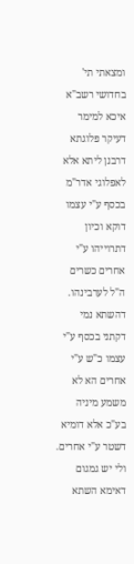ומצאתי תי' בחדושי רשב"א איכא למימר דעיקר פלוגתא דרבנן ליתא אלא לאפלוגי אדר"מ בכסף ע"י עצמו דוקא וכיון דתרוייהו ע"י אחרים כשרים ה"ל לערבינהו. דהשתא נמי דקתני בכסף ע"י עצמו כ"ש ע"י אחרים הא לא משמע מיניה בע"כ אלא דומיא דשטר ע"י אחרים. ולי יש גמגום דאימא השתא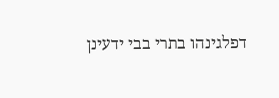דפלגינהו בתרי בבי ידעינן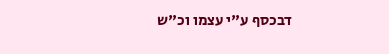דבכסף ע"י עצמו וכ"ש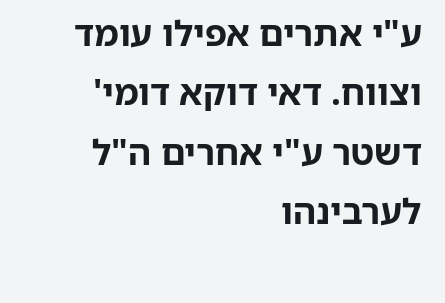ע"י אתרים אפילו עומד וצווח. דאי דוקא דומי' דשטר ע"י אחרים ה"ל לערבינהו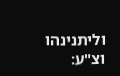וליתנינהו וצ"ע: